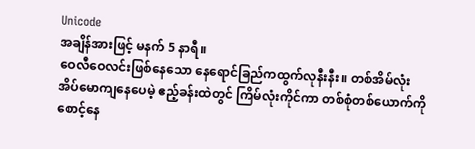Unicode
အချိန်အားဖြင့် မနက် 5 နာရီ။
ဝေလီဝေလင်းဖြစ်နေသော နေရောင်ခြည်ကထွက်လုနီးနီး။ တစ်အိမ်လုံး အိပ်မောကျနေပေမဲ့ ဧည့်ခန်းထဲတွင် ကြိမ်လုံးကိုင်ကာ တစ်စုံတစ်ယောက်ကို စောင့်နေ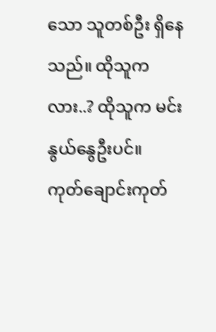သော သူတစ်ဦး ရှိနေသည်။ ထိုသူကလား..? ထိုသူက မင်းနွယ်နွေဦးပင်။
ကုတ်ချောင်းကုတ်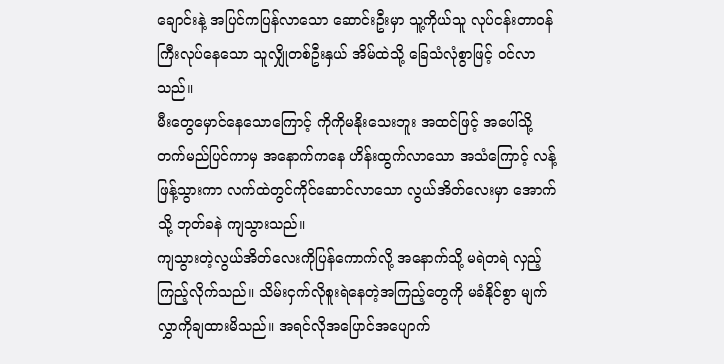ချောင်းနဲ့ အပြင်ကပြန်လာသော ဆောင်းဦးမှာ သူ့ကိုယ်သူ လုပ်ငန်းတာဝန်ကြီးလုပ်နေသော သူလျှိုတစ်ဦးနှယ် အိမ်ထဲသို့ ခြေသံလုံစွာဖြင့် ဝင်လာသည်။
မီးတွေမှောင်နေသောကြောင့် ကိုကိုမနိုးသေးဘူး အထင်ဖြင့် အပေါ်သို့ တက်မည်ပြင်ကာမှ အနောက်ကနေ ဟိန်းထွက်လာသော အသံကြောင့် လန့်ဖြန့်သွားကာ လက်ထဲတွင်ကိုင်ဆောင်လာသော လွယ်အိတ်လေးမှာ အောက်သို့ ဘုတ်ခနဲ ကျသွားသည်။
ကျသွားတဲ့လွယ်အိတ်လေးကိုပြန်ကောက်လို့ အနောက်သို့ မရဲတရဲ လှည့်ကြည့်လိုက်သည်။ သိမ်းငှက်လိုစူးရဲနေတဲ့အကြည့်တွေကို မခံနိုင်စွာ မျက်လွှာကိုချထားမိသည်။ အရင်လိုအပြောင်အပျောက်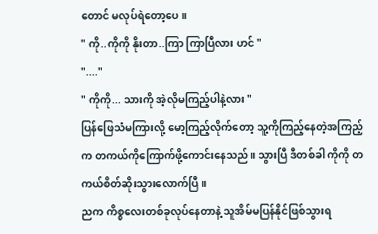တောင် မလုပ်ရဲတော့ပေ။
" ကို..ကိုကို နိုးတာ..ကြာ ကြာပြီလား ဟင် "
"...."
" ကိုကို... သားကို အဲ့လိုမကြည့်ပါနဲ့လား "
ပြန်ဖြေသံမကြားလို့ မော့ကြည့်လိုက်တော့ သူ့ကိုကြည့်နေတဲ့အကြည့်က တကယ်ကိုကြောက်ဖို့ကောင်းနေသည်။ သွားပြီ ဒီတစ်ခါ ကိုကို တကယ်စိတ်ဆိုးသွားလောက်ပြီ။
ညက ကိစ္စလေးတစ်ခုလုပ်နေတာနဲ့ သူအိမ်မပြန်နိုင်ဖြစ်သွားရ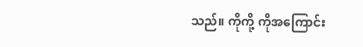သည်။ ကိုကို့ ကိုအကြောင်း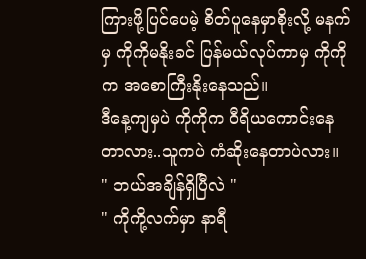ကြားဖို့ပြင်ပေမဲ့ စိတ်ပူနေမှာစိုးလို့ မနက်မှ ကိုကိုမနိုးခင် ပြန်မယ်လုပ်ကာမှ ကိုကိုက အစောကြီးနိုးနေသည်။
ဒီနေ့ကျမှပဲ ကိုကိုက ဝီရိယကောင်းနေတာလား..သူကပဲ ကံဆိုးနေတာပဲလား။
" ဘယ်အချိန်ရှိပြီလဲ "
" ကိုကို့လက်မှာ နာရီ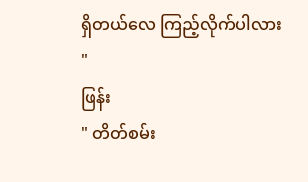ရှိတယ်လေ ကြည့်လိုက်ပါလား "
ဖြန်း
" တိတ်စမ်း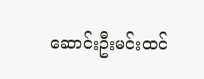ဆောင်းဦးမင်းထင်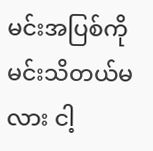မင်းအပြစ်ကိုမင်းသိတယ်မလား ငါ့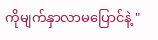ကိုမျက်နှာလာမပြောင်နဲ့ "